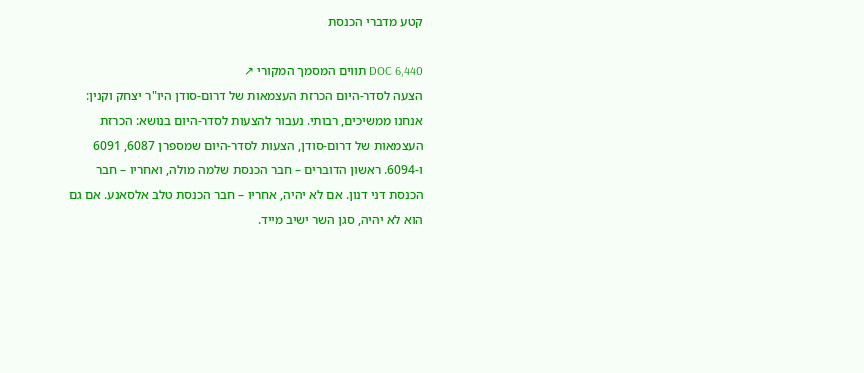קטע מדברי הכנסת

DOC 6,440 תווים המסמך המקורי ↗
הצעה לסדר-היום הכרזת העצמאות של דרום-סודן היו"ר יצחק וקנין: אנחנו ממשיכים, רבותי. נעבור להצעות לסדר-היום בנושא: הכרזת העצמאות של דרום-סודן, הצעות לסדר-היום שמספרן 6087, 6091 ו-6094. ראשון הדוברים – חבר הכנסת שלמה מולה, ואחריו – חבר הכנסת דני דנון. אם לא יהיה, אחריו – חבר הכנסת טלב אלסאנע. אם גם הוא לא יהיה, סגן השר ישיב מייד.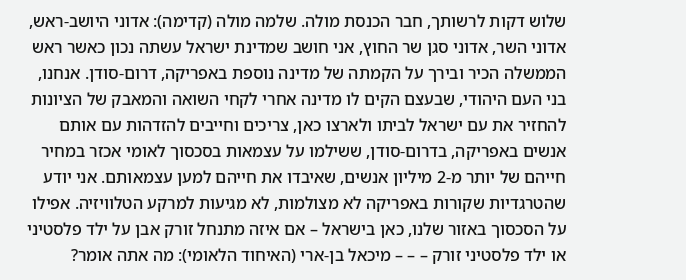שלוש דקות לרשותך, חבר הכנסת מולה. שלמה מולה (קדימה): אדוני היושב-ראש, אדוני השר, אדוני סגן שר החוץ, אני חושב שמדינת ישראל עשתה נכון כאשר ראש הממשלה הכיר ובירך על הקמתה של מדינה נוספת באפריקה, דרום-סודן. אנחנו, בני העם היהודי, שבעצם הקים לו מדינה אחרי לקחי השואה והמאבק של הציונות להחזיר את עם ישראל לביתו ולארצו כאן, צריכים וחייבים להזדהות עם אותם אנשים באפריקה, בדרום-סודן, ששילמו על עצמאות בסכסוך לאומי אכזר במחיר חייהם של יותר מ-2 מיליון אנשים, שאיבדו את חייהם למען עצמאותם. אני יודע שהטרגדיות שקורות באפריקה לא מצולמות, לא מגיעות למרקע הטלוויזיה. אפילו על הסכסוך באזור שלנו, כאן בישראל – אם איזה מתנחל זורק אבן על ילד פלסטיני או ילד פלסטיני זורק – – – מיכאל בן-ארי (האיחוד הלאומי): מה אתה אומר?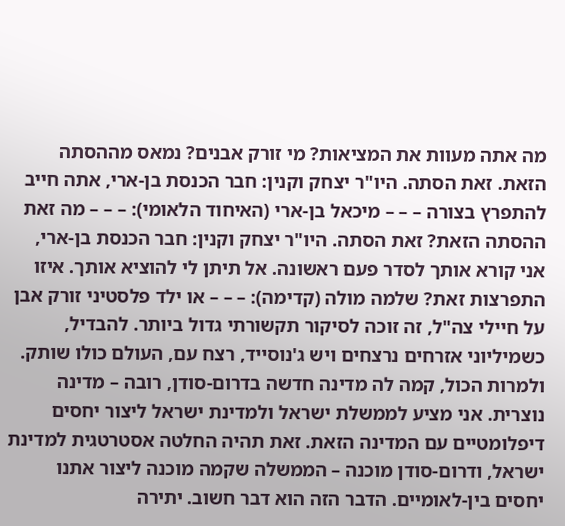מה אתה מעוות את המציאות? מי זורק אבנים? נמאס מההסתה הזאת. זאת הסתה. היו"ר יצחק וקנין: חבר הכנסת בן-ארי, אתה חייב להתפרץ בצורה – – – מיכאל בן-ארי (האיחוד הלאומי): – – – מה זאת ההסתה הזאת? זאת הסתה. היו"ר יצחק וקנין: חבר הכנסת בן-ארי, אני קורא אותך לסדר פעם ראשונה. אל תיתן לי להוציא אותך. איזו התפרצות זאת? שלמה מולה (קדימה): – – – או ילד פלסטיני זורק אבן על חיילי צה"ל, זה זוכה לסיקור תקשורתי גדול ביותר. להבדיל, כשמיליוני אזרחים נרצחים ויש ג'נוסייד, רצח עם, העולם כולו שותק. ולמרות הכול, קמה לה מדינה חדשה בדרום-סודן, רובה – מדינה נוצרית. אני מציע לממשלת ישראל ולמדינת ישראל ליצור יחסים דיפלומטיים עם המדינה הזאת. זאת תהיה החלטה אסטרטגית למדינת ישראל, ודרום-סודן מוכנה – הממשלה שקמה מוכנה ליצור אתנו יחסים בין-לאומיים. הדבר הזה הוא דבר חשוב. יתירה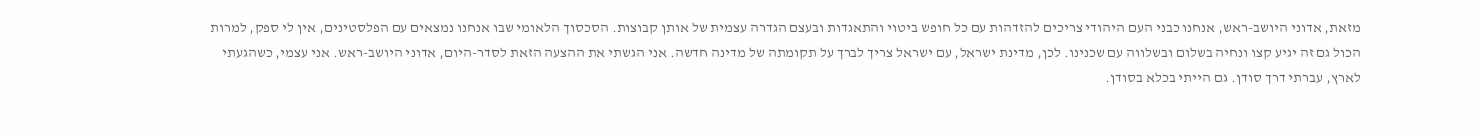מזאת, אדוני היושב-ראש, אנחנו כבני העם היהודי צריכים להזדהות עם כל חופש ביטוי והתאגדות ובעצם הגדרה עצמית של אותן קבוצות. הסכסוך הלאומי שבו אנחנו נמצאים עם הפלסטינים, אין לי ספק, למרות הכול גם זה יגיע קצו ונחיה בשלום ובשלווה עם שכנינו. לכן, מדינת ישראל, עם ישראל צריך לברך על תקומתה של מדינה חדשה. אני הגשתי את ההצעה הזאת לסדר-היום, אדוני היושב-ראש. אני עצמי, כשהגעתי לארץ, עברתי דרך סודן. גם הייתי בכלא בסודן.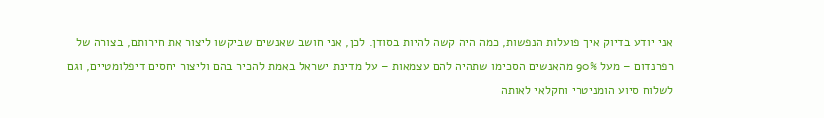אני יודע בדיוק איך פועלות הנפשות, כמה היה קשה להיות בסודן. לכן, אני חושב שאנשים שביקשו ליצור את חירותם, בצורה של רפרנדום – מעל 90% מהאנשים הסכימו שתהיה להם עצמאות – על מדינת ישראל באמת להכיר בהם וליצור יחסים דיפלומטיים, וגם לשלוח סיוע הומניטרי וחקלאי לאותה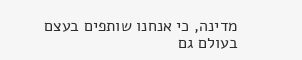מדינה, כי אנחנו שותפים בעצם בעולם גם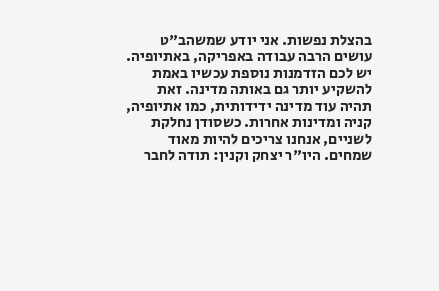בהצלת נפשות. אני יודע שמשהב"ט עושים הרבה עבודה באפריקה, באתיופיה. יש לכם הזדמנות נוספת עכשיו באמת להשקיע יותר גם באותה מדינה. זאת תהיה עוד מדינה ידידותית, כמו אתיופיה, קניה ומדינות אחרות. כשסודן נחלקת לשניים, אנחנו צריכים להיות מאוד שמחים. היו"ר יצחק וקנין: תודה לחבר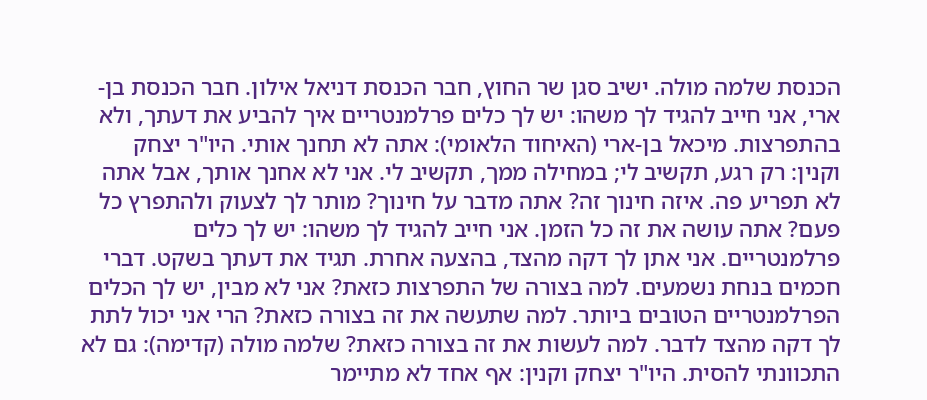הכנסת שלמה מולה. ישיב סגן שר החוץ, חבר הכנסת דניאל אילון. חבר הכנסת בן-ארי, אני חייב להגיד לך משהו: יש לך כלים פרלמנטריים איך להביע את דעתך, ולא בהתפרצות. מיכאל בן-ארי (האיחוד הלאומי): אתה לא תחנך אותי. היו"ר יצחק וקנין: רק רגע, תקשיב לי; במחילה ממך, תקשיב לי. אני לא אחנך אותך, אבל אתה לא תפריע פה. איזה חינוך זה? אתה מדבר על חינוך? מותר לך לצעוק ולהתפרץ כל פעם? אתה עושה את זה כל הזמן. אני חייב להגיד לך משהו: יש לך כלים פרלמנטריים. אני אתן לך דקה מהצד, בהצעה אחרת. תגיד את דעתך בשקט. דברי חכמים בנחת נשמעים. למה בצורה של התפרצות כזאת? אני לא מבין, יש לך הכלים הפרלמנטריים הטובים ביותר. למה שתעשה את זה בצורה כזאת? הרי אני יכול לתת לך דקה מהצד לדבר. למה לעשות את זה בצורה כזאת? שלמה מולה (קדימה): גם לא התכוונתי להסית. היו"ר יצחק וקנין: אף אחד לא מתיימר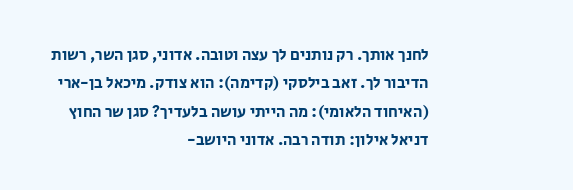לחנך אותך. רק נותנים לך עצה וטובה. אדוני, סגן השר, רשות הדיבור לך. זאב בילסקי (קדימה): הוא צודק. מיכאל בן-ארי (האיחוד הלאומי): מה הייתי עושה בלעדיך? סגן שר החוץ דניאל אילון: תודה רבה. אדוני היושב-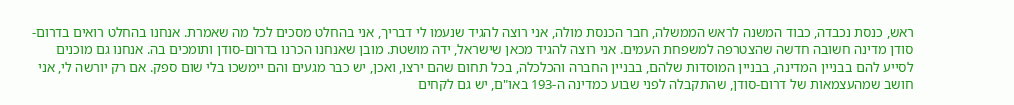ראש, כנסת נכבדה, כבוד המשנה לראש הממשלה, חבר הכנסת מולה, אני רוצה להגיד שנעמו לי דבריך, אני בהחלט מסכים לכל מה שאמרת. אנחנו בהחלט רואים בדרום-סודן מדינה חשובה חדשה שהצטרפה למשפחת העמים. אני רוצה להגיד מכאן שישראל, ידה מושטת. מובן שאנחנו הכרנו בדרום-סודן ותומכים בה. אנחנו גם מוכנים לסייע להם בבניין המדינה, בבניין המוסדות שלהם, בבניין החברה והכלכלה, בכל תחום שהם ירצו, ואכן, יש כבר מגעים והם יימשכו בלי שום ספק. אם רק יורשה לי, אני חושב שמהעצמאות של דרום-סודן, שהתקבלה לפני שבוע כמדינה ה-193 באו"ם, יש גם לקחים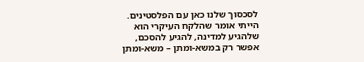לסכסוך שלנו כאן עם הפלסטינים. הייתי אומר שהלקח העיקרי הוא שלהגיע למדינה, להגיע להסכם, אפשר רק במשא-ומתן – משא-ומתן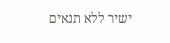ישיר ללא תנאים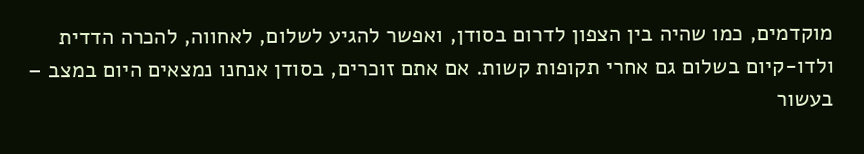מוקדמים, כמו שהיה בין הצפון לדרום בסודן, ואפשר להגיע לשלום, לאחווה, להכרה הדדית ולדו-קיום בשלום גם אחרי תקופות קשות. אם אתם זוכרים, בסודן אנחנו נמצאים היום במצב – בעשור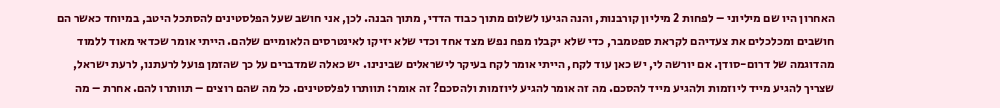האחרון היו שם מיליוני – לפחות 2 מיליון קורבנות, והנה הגיעו לשלום מתוך כבוד הדדי, מתוך הבנה. לכן, אני חושב שעל הפלסטינים להסתכל היטב, במיוחד כאשר הם חושבים ומכלכלים את צעדיהם לקראת ספטמבר, כדי שלא יקבלו מפח נפש מצד אחד וכדי שלא יזיקו לאינטרסים הלאומיים שלהם. הייתי אומר שכדאי מאוד ללמוד מהדוגמה של דרום-סודן. אם יורשה לי, יש כאן עוד לקח, הייתי אומר לקח בעיקר לישראלים שבינינו. יש כאלה שמדברים על כך שהזמן פועל לרעתנו, לרעת ישראל, שצריך להגיע מייד ליוזמות ולהגיע מייד להסכם. מה זה אומר להגיע ליוזמות ולהסכם? זה אומר: תוותרו לפלסטינים. כל מה שהם רוצים – תוותרו להם. אחרת – מה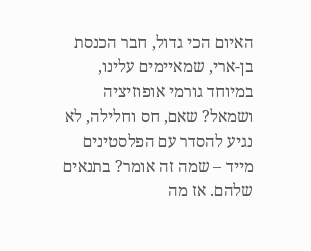האיום הכי גדול, חבר הכנסת בן-ארי, שמאיימים עלינו, במיוחד גורמי אופוזיציה ושמאל? שאם, חס וחלילה, לא נגיע להסדר עם הפלסטינים מייד – שמה זה אומר? בתנאים שלהם. אז מה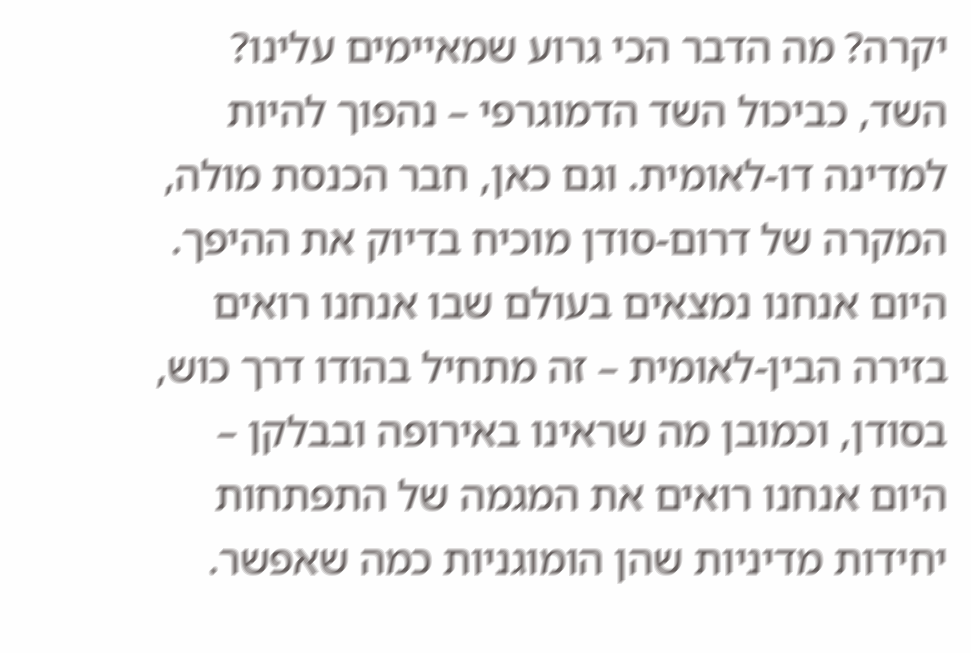יקרה? מה הדבר הכי גרוע שמאיימים עלינו? השד, כביכול השד הדמוגרפי – נהפוך להיות למדינה דו-לאומית. וגם כאן, חבר הכנסת מולה, המקרה של דרום-סודן מוכיח בדיוק את ההיפך. היום אנחנו נמצאים בעולם שבו אנחנו רואים בזירה הבין-לאומית – זה מתחיל בהודו דרך כוש, בסודן, וכמובן מה שראינו באירופה ובבלקן – היום אנחנו רואים את המגמה של התפתחות יחידות מדיניות שהן הומוגניות כמה שאפשר.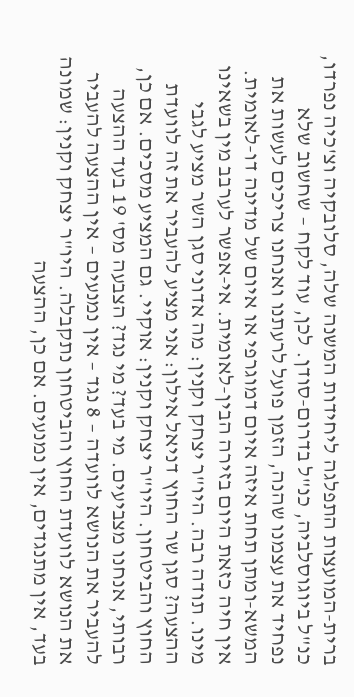ברית-המועצות התפלגה ליחידות המשנה שלה, סלובקיה וצ'כיה נפרדו, כנ"ל ביוגוסלביה, כנ"ל בדרום-סודן. לכן, עוד לקח – שחשוב שלא נפחיד את עצמנו שהנה, הזמן פועל לרעתנו ואנחנו צריכים לעשות את המשא-ומתן תחת איזה איום דמוגרפי או איום של מדינה דו-לאומית. אין חיה כזאת היום בזירה הבין-לאומית. אי-אפשר לערבב מין בשאינו מינו. תודה רבה. היו"ר יצחק וקנין: מה אדוני סגן השר מציע לגבי ההצעה? סגן שר החוץ דניאל אילון: אני מציע להעביר את זה לוועדת החוץ והביטחון. היו"ר יצחק וקנין: אוקיי. גם המציע מסכים. אם כן, רבותי, אנחנו מצביעים. מי בעד? מי נגד? הצבעה מס' 19 בעד ההצעה להעביר את הנושא לוועדה – 8 נגד – אין נמנעים – אין ההצעה להעביר את הנושא לוועדת החוץ והביטחון נתקבלה. היו"ר יצחק וקנין: שמונה בעד, אין מתנגדים, אין נמנעים. אם כן, ההצעה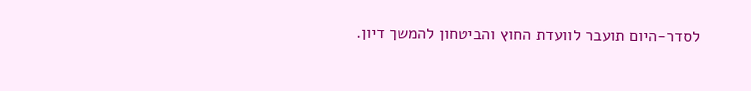לסדר-היום תועבר לוועדת החוץ והביטחון להמשך דיון.